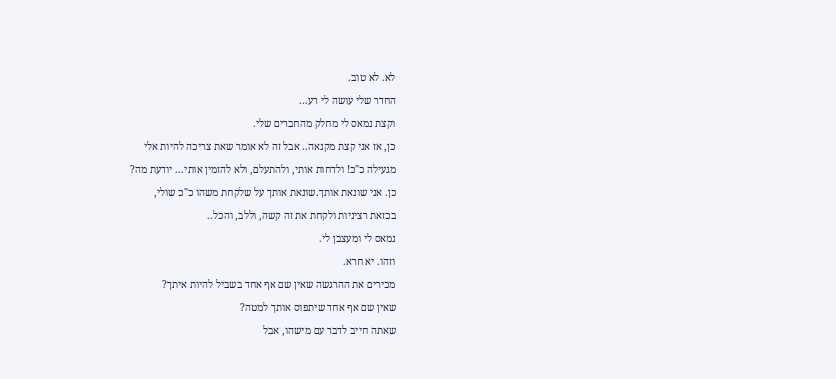לא. לא טוב.
החדר שלי עושה לי רע...
וקצת נמאס לי מחלק מהחברים שלי.
כן, אז אני קצת מקנאה.. אבל זה לא אומר שאת צריכה להיות אלי
מגעילה כ"כ! ולדחות אותי, ולהתעלם, ולא להזמין אותי... יודעת מה?
כן. אני שונאת אותך.שונאת אותך על שלקחת משהו כ"כ שולי,
בכזאת רציניות ולקחת את זה קשה, וללב, והכל..
נמאס לי ומעצבן לי.
וזהו. יא חרא.
מכירים את ההרגשה שאין שם אף אחד בשביל להיות איתך?
שאין שם אף אחד שיתפוס אותך למטה?
שאתה חייב לדבר עם מישהו, אבל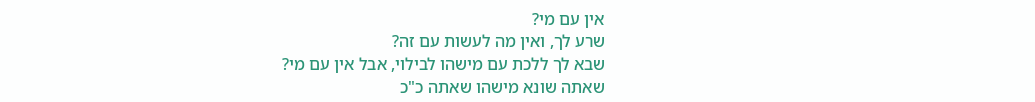אין עם מי?
שרע לך, ואין מה לעשות עם זה?
שבא לך ללכת עם מישהו לבילוי, אבל אין עם מי?
שאתה שונא מישהו שאתה כ"כ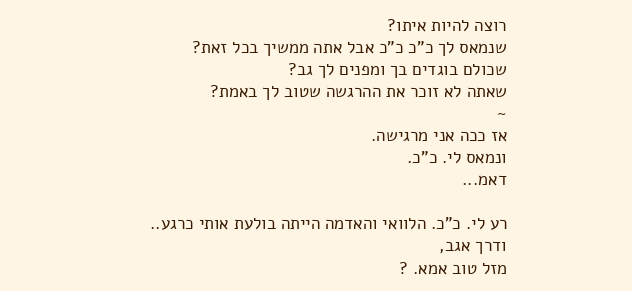רוצה להיות איתו?
שנמאס לך כ"כ כ"כ אבל אתה ממשיך בכל זאת?
שכולם בוגדים בך ומפנים לך גב?
שאתה לא זוכר את ההרגשה שטוב לך באמת?
~
אז ככה אני מרגישה.
ונמאס לי. כ"כ.
דאמ...

רע לי. כ"כ. הלוואי והאדמה הייתה בולעת אותי כרגע..
ודרך אגב,
מזל טוב אמא. ?